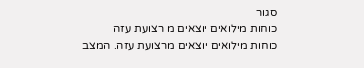סגור
כוחות מילואים יוצאים מ רצועת עזה
כוחות מילואים יוצאים מרצועת עזה. המצב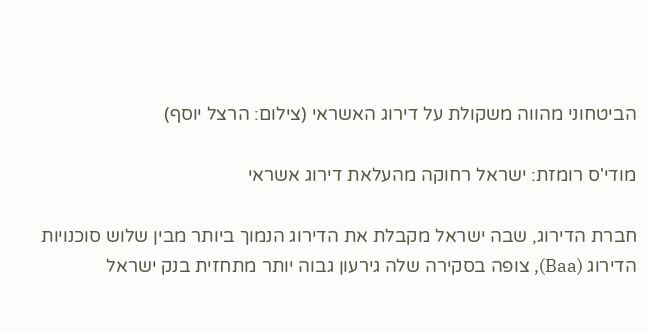הביטחוני מהווה משקולת על דירוג האשראי (צילום: הרצל יוסף)

מודי'ס רומזת: ישראל רחוקה מהעלאת דירוג אשראי

חברת הדירוג, שבה ישראל מקבלת את הדירוג הנמוך ביותר מבין שלוש סוכנויות הדירוג (Baa), צופה בסקירה שלה גירעון גבוה יותר מתחזית בנק ישראל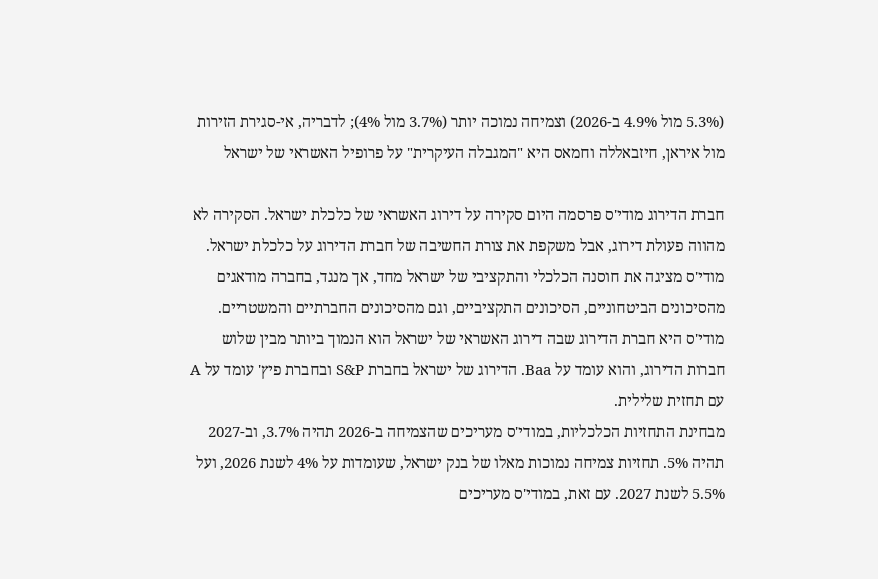(5.3% מול 4.9% ב-2026) וצמיחה נמוכה יותר (3.7% מול 4%); לדבריה, אי-סגירת הזירות מול איראן, חיזבאללה וחמאס היא "המגבלה העיקרית" על פרופיל האשראי של ישראל

חברת הדירוג מודי'ס פרסמה היום סקירה על דירוג האשראי של כלכלת ישראל. הסקירה לא מהווה פעולת דירוג, אבל משקפת את צורת החשיבה של חברת הדירוג על כלכלת ישראל. מודי'ס מציגה את חוסנה הכלכלי והתקציבי של ישראל מחד, אך מנגד, בחברה מודאגים מהסיכונים הביטחוניים, הסיכונים התקציביים, וגם מהסיכונים החברתיים והמשטריים. מודי'ס היא חברת הדירוג שבה דירוג האשראי של ישראל הוא הנמוך ביותר מבין שלוש חברות הדירוג, והוא עומד על Baa. הדירוג של ישראל בחברת S&P ובחברת פיץ' עומד על A עם תחזית שלילית.
מבחינת התחזיות הכלכליות, במודי'ס מעריכים שהצמיחה ב-2026 תהיה 3.7%, וב-2027 תהיה 5%. תחזיות צמיחה נמוכות מאלו של בנק ישראל, שעומדות על 4% לשנת 2026, ועל 5.5% לשנת 2027. עם זאת, במודי'ס מעריכים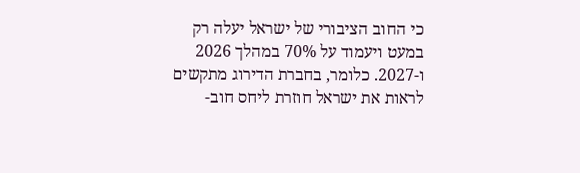כי החוב הציבורי של ישראל יעלה רק במעט ויעמוד על 70% במהלך 2026 ו-2027. כלומר, בחברת הדירוג מתקשים לראות את ישראל חוזרת ליחס חוב-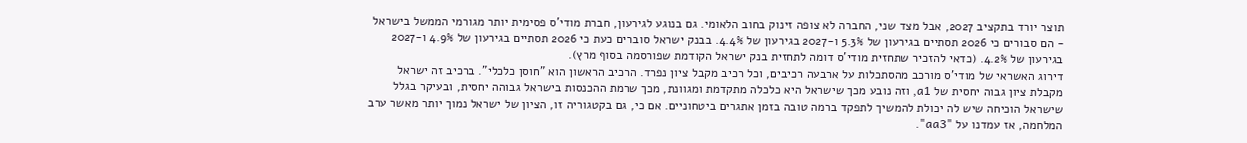תוצר יורד בתקציב 2027, אבל מצד שני, החברה לא צופה זינוק בחוב הלאומי. גם בנוגע לגירעון, חברת מודי'ס פסימית יותר מגורמי הממשל בישראל - הם סבורים כי 2026 תסתיים בגירעון של 5.3% ו-2027 בגירעון של 4.4%. בבנק ישראל סוברים כעת כי 2026 תסתיים בגירעון של 4.9% ו-2027 בגירעון של 4.2%. (כדאי להזכיר שתחזית מודי'ס דומה לתחזית בנק ישראל הקודמת שפורסמה בסוף מרץ).
דירוג האשראי של מודי'ס מורכב מהסתכלות על ארבעה רכיבים, וכל רכיב מקבל ציון נפרד. הרכיב הראשון הוא "חוסן כלכלי". ברכיב זה ישראל מקבלת ציון גבוה יחסית של a1, וזה נובע מכך שישראל היא כלכלה מתקדמת ומגוונת, מכך שרמת ההכנסות בישראל גבוהה יחסית, ובעיקר בגלל שישראל הוכיחה שיש לה יכולת להמשיך לתפקד ברמה טובה בזמן אתגרים ביטחוניים. אם כי, גם בקטגוריה זו, הציון של ישראל נמוך יותר מאשר ערב המלחמה, אז עמדנו על "aa3".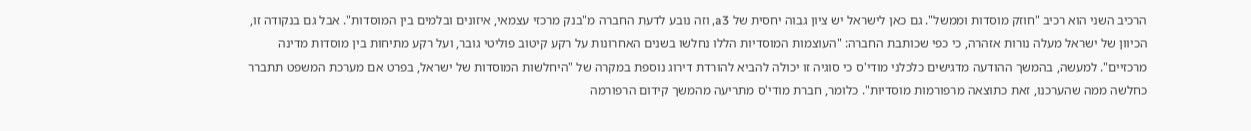הרכיב השני הוא רכיב "חוזק מוסדות וממשל". גם כאן לישראל יש ציון גבוה יחסית של a3, וזה נובע לדעת החברה מ"בנק מרכזי עצמאי, איזונים ובלמים בין המוסדות". אבל גם בנקודה זו, הכיוון של ישראל מעלה נורות אזהרה, כי כפי שכותבת החברה: "העוצמות המוסדיות הללו נחלשו בשנים האחרונות על רקע קיטוב פוליטי גובר, ועל רקע מתיחות בין מוסדות מדינה מרכזיים". למעשה, בהמשך ההודעה מדגישים כלכלני מודי'ס כי סוגיה זו יכולה להביא להורדת דירוג נוספת במקרה של "היחלשות המוסדות של ישראל, בפרט אם מערכת המשפט תתברר כחלשה ממה שהערכנו, זאת כתוצאה מרפורמות מוסדיות". כלומר, חברת מודי'ס מתריעה מהמשך קידום הרפורמה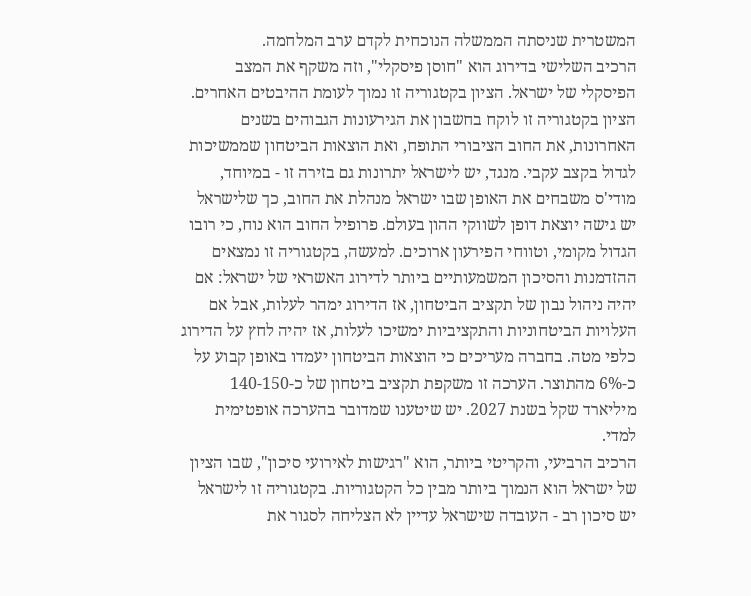המשטרית שניסתה הממשלה הנוכחית לקדם ערב המלחמה.
הרכיב השלישי בדירוג הוא "חוסן פיסקלי", וזה משקף את המצב הפיסקלי של ישראל. הציון בקטגוריה זו נמוך לעומת ההיבטים האחרים. הציון בקטגוריה זו לוקח בחשבון את הגירעונות הגבוהים בשנים האחרונות, את החוב הציבורי התופח, ואת הוצאות הביטחון שממשיכות לגדול בקצב עקבי. מנגד, יש לישראל יתרונות גם בזירה זו - במיוחד, מודי'ס משבחים את האופן שבו ישראל מנהלת את החוב, כך שלישראל יש גישה יוצאת דופן לשווקי ההון בעולם. פרופיל החוב הוא נוח, כי רובו הגדול מקומי, וטווחי הפירעון ארוכים. למעשה, בקטגוריה זו נמצאים ההזדמנות והסיכון המשמעותיים ביותר לדירוג האשראי של ישראל: אם יהיה ניהול נבון של תקציב הביטחון, אז הדירוג ימהר לעלות, אבל אם העלויות הביטחוניות והתקציביות ימשיכו לעלות, אז יהיה לחץ על הדירוג כלפי מטה. בחברה מעריכים כי הוצאות הביטחון יעמדו באופן קבוע על כ-6% מהתוצר. הערכה זו משקפת תקציב ביטחון של כ-140-150 מיליארד שקל בשנת 2027. יש שיטענו שמדובר בהערכה אופטימית למדי.
הרכיב הרביעי, והקריטי ביותר, הוא "רגישות לאירועי סיכון", שבו הציון של ישראל הוא הנמוך ביותר מבין כל הקטגוריות. בקטגוריה זו לישראל יש סיכון רב - העובדה שישראל עדיין לא הצליחה לסגור את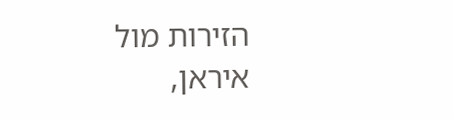הזירות מול איראן,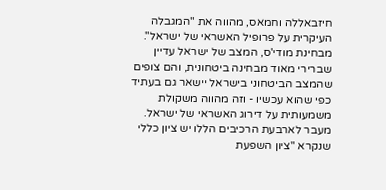חיזבאללה וחמאס, מהווה את "המגבלה העיקרית על פרופיל האשראי של ישראל". מבחינת מודי'ס, המצב של ישראל עדיין שברירי מאוד מבחינה ביטחונית, והם צופים שהמצב הביטחוני בישראל יישאר גם בעתיד כפי שהוא עכשיו - וזה מהווה משקולת משמעותית על דירוג האשראי של ישראל.
מעבר לארבעת הרכיבים הללו יש ציון כללי שנקרא "ציון השפעת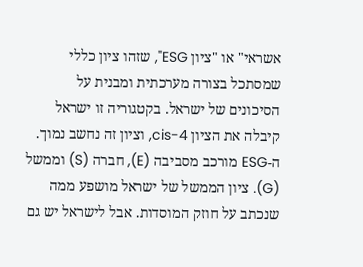אשראי" או "ציון ESG", שזהו ציון כללי שמסתכל בצורה מערכתית ומבנית על הסיכונים של ישראל. בקטגוריה זו ישראל קיבלה את הציון cis-4, וציון זה נחשב נמוך. ה-ESG מורכב מסביבה (E), חברה (S) וממשל (G). ציון הממשל של ישראל מושפע ממה שנכתב על חוזק המוסדות. אבל לישראל יש גם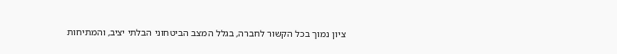ציון נמוך בכל הקשור לחברה, בגלל המצב הביטחוני הבלתי יציב, והמתיחות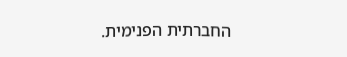החברתית הפנימית.